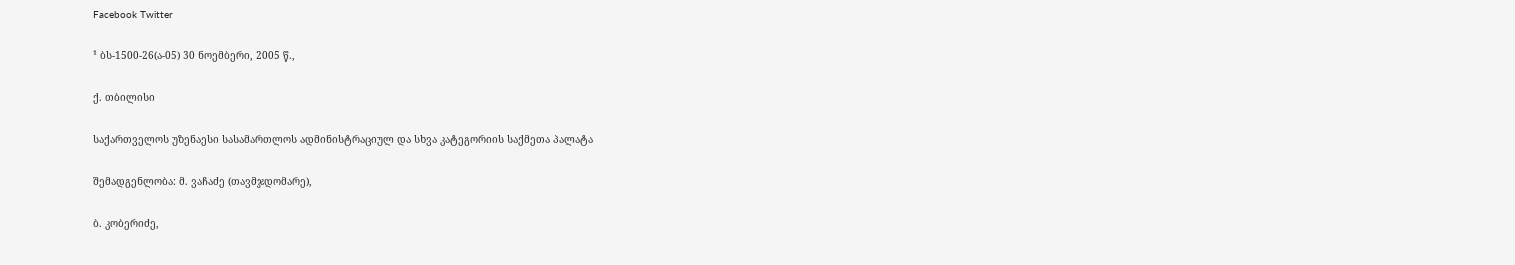Facebook Twitter

¹ ბს-1500-26(ა-05) 30 ნოემბერი, 2005 წ.,

ქ. თბილისი

საქართველოს უზენაესი სასამართლოს ადმინისტრაციულ და სხვა კატეგორიის საქმეთა პალატა

შემადგენლობა: მ. ვაჩაძე (თავმჯდომარე),

ბ. კობერიძე,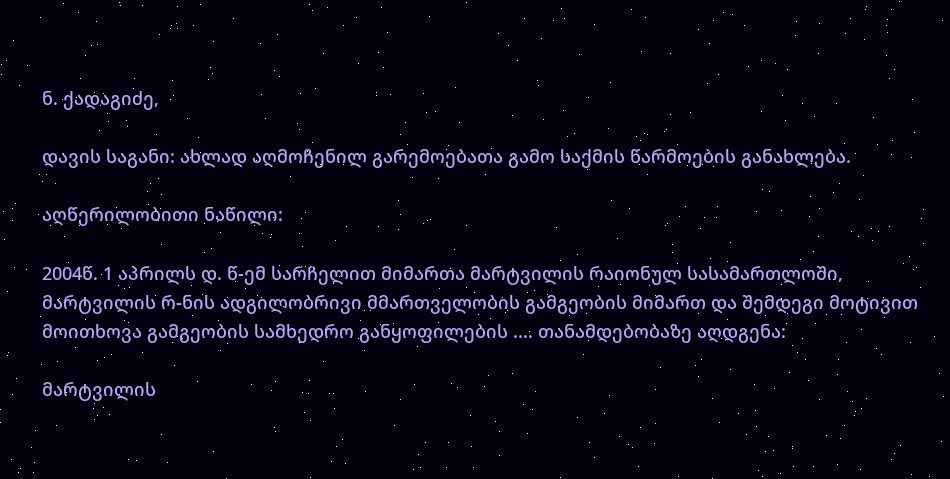ნ. ქადაგიძე,

დავის საგანი: ახლად აღმოჩენილ გარემოებათა გამო საქმის წარმოების განახლება.

აღწერილობითი ნაწილი:

2004წ. 1 აპრილს დ. წ-ემ სარჩელით მიმართა მარტვილის რაიონულ სასამართლოში, მარტვილის რ-ნის ადგილობრივი მმართველობის გამგეობის მიმართ და შემდეგი მოტივით მოითხოვა გამგეობის სამხედრო განყოფილების .... თანამდებობაზე აღდგენა:

მარტვილის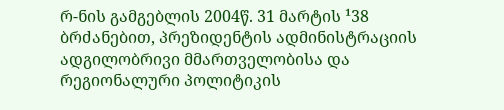რ-ნის გამგებლის 2004წ. 31 მარტის ¹38 ბრძანებით, პრეზიდენტის ადმინისტრაციის ადგილობრივი მმართველობისა და რეგიონალური პოლიტიკის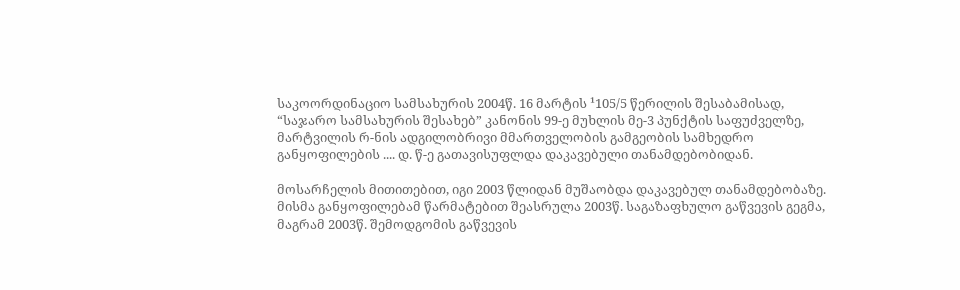საკოორდინაციო სამსახურის 2004წ. 16 მარტის ¹105/5 წერილის შესაბამისად, “საჯარო სამსახურის შესახებ” კანონის 99-ე მუხლის მე-3 პუნქტის საფუძველზე, მარტვილის რ-ნის ადგილობრივი მმართველობის გამგეობის სამხედრო განყოფილების .... დ. წ-ე გათავისუფლდა დაკავებული თანამდებობიდან.

მოსარჩელის მითითებით, იგი 2003 წლიდან მუშაობდა დაკავებულ თანამდებობაზე. მისმა განყოფილებამ წარმატებით შეასრულა 2003წ. საგაზაფხულო გაწვევის გეგმა, მაგრამ 2003წ. შემოდგომის გაწვევის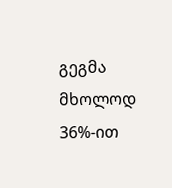გეგმა მხოლოდ 36%-ით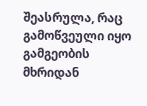შეასრულა, რაც გამოწვეული იყო გამგეობის მხრიდან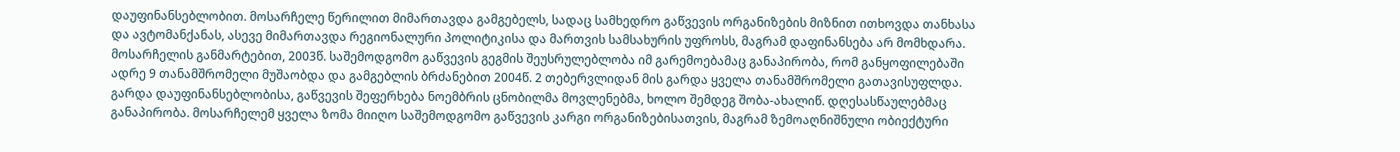დაუფინანსებლობით. მოსარჩელე წერილით მიმართავდა გამგებელს, სადაც სამხედრო გაწვევის ორგანიზების მიზნით ითხოვდა თანხასა და ავტომანქანას, ასევე მიმართავდა რეგიონალური პოლიტიკისა და მართვის სამსახურის უფროსს, მაგრამ დაფინანსება არ მომხდარა. მოსარჩელის განმარტებით, 2003წ. საშემოდგომო გაწვევის გეგმის შეუსრულებლობა იმ გარემოებამაც განაპირობა, რომ განყოფილებაში ადრე 9 თანამშრომელი მუშაობდა და გამგებლის ბრძანებით 2004წ. 2 თებერვლიდან მის გარდა ყველა თანამშრომელი გათავისუფლდა. გარდა დაუფინანსებლობისა, გაწვევის შეფერხება ნოემბრის ცნობილმა მოვლენებმა, ხოლო შემდეგ შობა-ახალიწ. დღესასწაულებმაც განაპირობა. მოსარჩელემ ყველა ზომა მიიღო საშემოდგომო გაწვევის კარგი ორგანიზებისათვის, მაგრამ ზემოაღნიშნული ობიექტური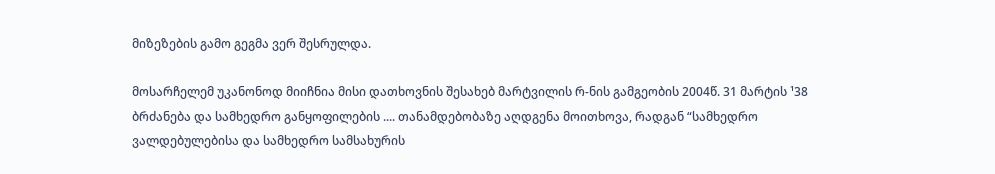მიზეზების გამო გეგმა ვერ შესრულდა.

მოსარჩელემ უკანონოდ მიიჩნია მისი დათხოვნის შესახებ მარტვილის რ-ნის გამგეობის 2004წ. 31 მარტის ¹38 ბრძანება და სამხედრო განყოფილების .... თანამდებობაზე აღდგენა მოითხოვა, რადგან “სამხედრო ვალდებულებისა და სამხედრო სამსახურის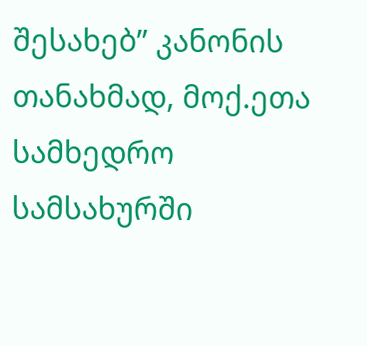შესახებ” კანონის თანახმად, მოქ.ეთა სამხედრო სამსახურში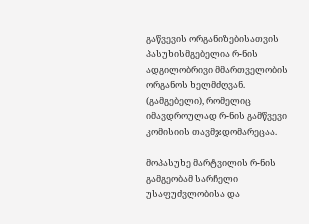გაწვევის ორგანიზებისათვის პასუხისმგებელია რ-ნის ადგილობრივი მმართველობის ორგანოს ხელმძღვან. (გამგებელი), რომელიც იმავდროულად რ-ნის გამწვევი კომისიის თავმჯდომარეცაა.

მოპასუხე მარტვილის რ-ნის გამგეობამ სარჩელი უსაფუძვლობისა და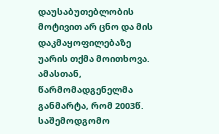დაუსაბუთებლობის მოტივით არ ცნო და მის დაკმაყოფილებაზე უარის თქმა მოითხოვა. ამასთან, წარმომადგენელმა განმარტა, რომ 2003წ. საშემოდგომო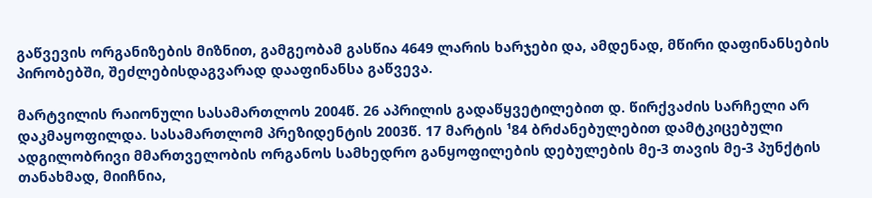გაწვევის ორგანიზების მიზნით, გამგეობამ გასწია 4649 ლარის ხარჯები და, ამდენად, მწირი დაფინანსების პირობებში, შეძლებისდაგვარად დააფინანსა გაწვევა.

მარტვილის რაიონული სასამართლოს 2004წ. 26 აპრილის გადაწყვეტილებით დ. წირქვაძის სარჩელი არ დაკმაყოფილდა. სასამართლომ პრეზიდენტის 2003წ. 17 მარტის ¹84 ბრძანებულებით დამტკიცებული ადგილობრივი მმართველობის ორგანოს სამხედრო განყოფილების დებულების მე-3 თავის მე-3 პუნქტის თანახმად, მიიჩნია,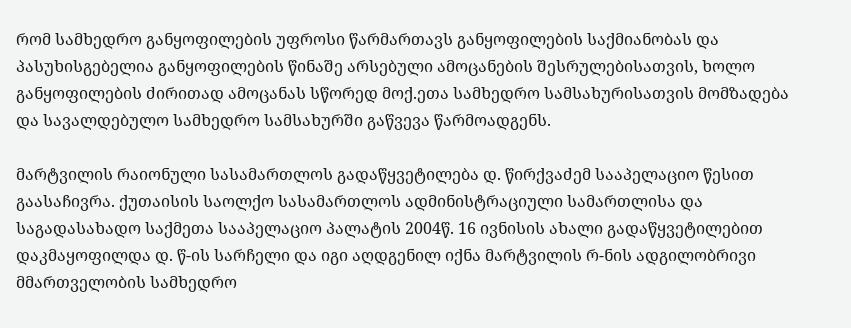რომ სამხედრო განყოფილების უფროსი წარმართავს განყოფილების საქმიანობას და პასუხისგებელია განყოფილების წინაშე არსებული ამოცანების შესრულებისათვის, ხოლო განყოფილების ძირითად ამოცანას სწორედ მოქ.ეთა სამხედრო სამსახურისათვის მომზადება და სავალდებულო სამხედრო სამსახურში გაწვევა წარმოადგენს.

მარტვილის რაიონული სასამართლოს გადაწყვეტილება დ. წირქვაძემ სააპელაციო წესით გაასაჩივრა. ქუთაისის საოლქო სასამართლოს ადმინისტრაციული სამართლისა და საგადასახადო საქმეთა სააპელაციო პალატის 2004წ. 16 ივნისის ახალი გადაწყვეტილებით დაკმაყოფილდა დ. წ-ის სარჩელი და იგი აღდგენილ იქნა მარტვილის რ-ნის ადგილობრივი მმართველობის სამხედრო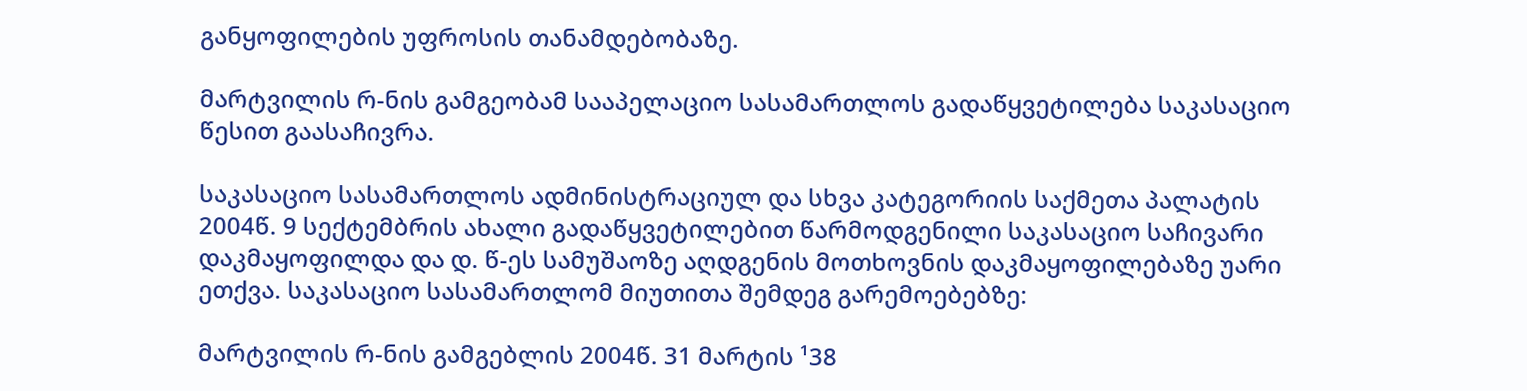განყოფილების უფროსის თანამდებობაზე.

მარტვილის რ-ნის გამგეობამ სააპელაციო სასამართლოს გადაწყვეტილება საკასაციო წესით გაასაჩივრა.

საკასაციო სასამართლოს ადმინისტრაციულ და სხვა კატეგორიის საქმეთა პალატის 2004წ. 9 სექტემბრის ახალი გადაწყვეტილებით წარმოდგენილი საკასაციო საჩივარი დაკმაყოფილდა და დ. წ-ეს სამუშაოზე აღდგენის მოთხოვნის დაკმაყოფილებაზე უარი ეთქვა. საკასაციო სასამართლომ მიუთითა შემდეგ გარემოებებზე:

მარტვილის რ-ნის გამგებლის 2004წ. 31 მარტის ¹38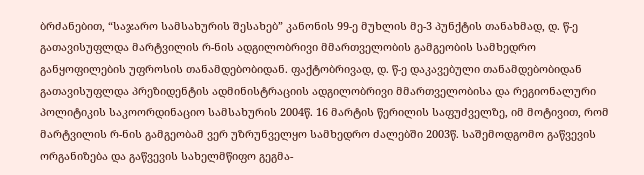ბრძანებით, “საჯარო სამსახურის შესახებ” კანონის 99-ე მუხლის მე-3 პუნქტის თანახმად, დ. წ-ე გათავისუფლდა მარტვილის რ-ნის ადგილობრივი მმართველობის გამგეობის სამხედრო განყოფილების უფროსის თანამდებობიდან. ფაქტობრივად, დ. წ-ე დაკავებული თანამდებობიდან გათავისუფლდა პრეზიდენტის ადმინისტრაციის ადგილობრივი მმართველობისა და რეგიონალური პოლიტიკის საკოორდინაციო სამსახურის 2004წ. 16 მარტის წერილის საფუძველზე, იმ მოტივით, რომ მარტვილის რ-ნის გამგეობამ ვერ უზრუნველყო სამხედრო ძალებში 2003წ. საშემოდგომო გაწვევის ორგანიზება და გაწვევის სახელმწიფო გეგმა-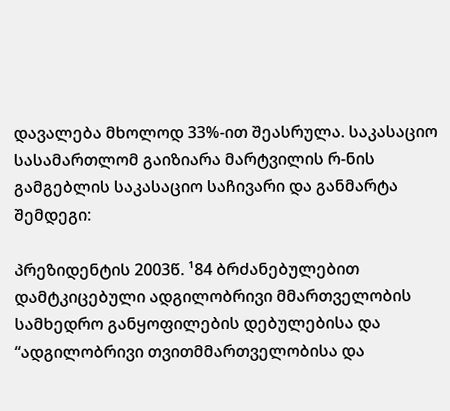დავალება მხოლოდ 33%-ით შეასრულა. საკასაციო სასამართლომ გაიზიარა მარტვილის რ-ნის გამგებლის საკასაციო საჩივარი და განმარტა შემდეგი:

პრეზიდენტის 2003წ. ¹84 ბრძანებულებით დამტკიცებული ადგილობრივი მმართველობის სამხედრო განყოფილების დებულებისა და “ადგილობრივი თვითმმართველობისა და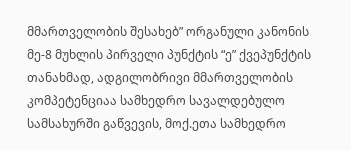მმართველობის შესახებ” ორგანული კანონის მე-8 მუხლის პირველი პუნქტის “ე” ქვეპუნქტის თანახმად, ადგილობრივი მმართველობის კომპეტენციაა სამხედრო სავალდებულო სამსახურში გაწვევის, მოქ.ეთა სამხედრო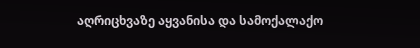აღრიცხვაზე აყვანისა და სამოქალაქო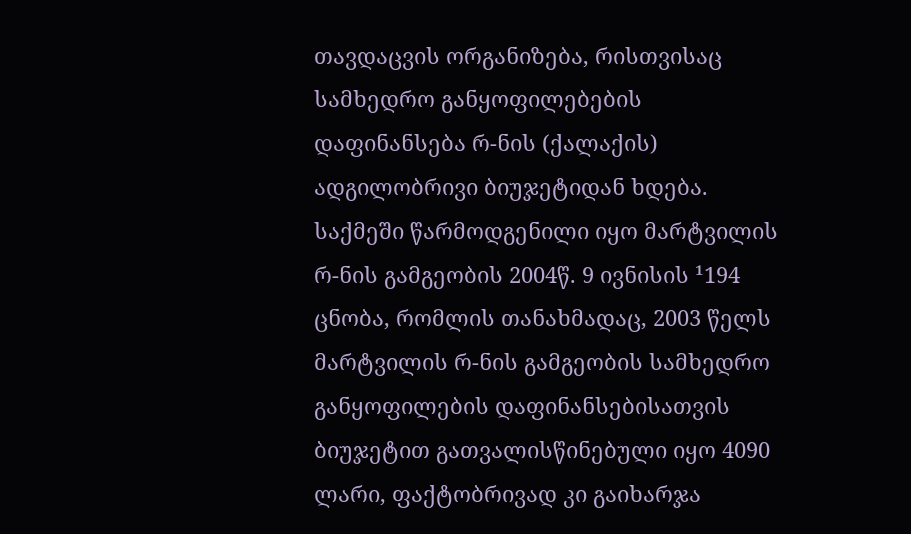თავდაცვის ორგანიზება, რისთვისაც სამხედრო განყოფილებების დაფინანსება რ-ნის (ქალაქის) ადგილობრივი ბიუჯეტიდან ხდება. საქმეში წარმოდგენილი იყო მარტვილის რ-ნის გამგეობის 2004წ. 9 ივნისის ¹194 ცნობა, რომლის თანახმადაც, 2003 წელს მარტვილის რ-ნის გამგეობის სამხედრო განყოფილების დაფინანსებისათვის ბიუჯეტით გათვალისწინებული იყო 4090 ლარი, ფაქტობრივად კი გაიხარჯა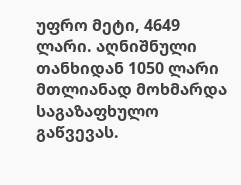უფრო მეტი, 4649 ლარი. აღნიშნული თანხიდან 1050 ლარი მთლიანად მოხმარდა საგაზაფხულო გაწვევას.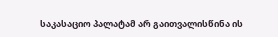საკასაციო პალატამ არ გაითვალისწინა ის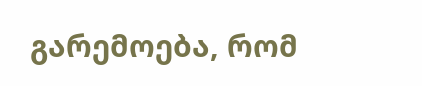გარემოება, რომ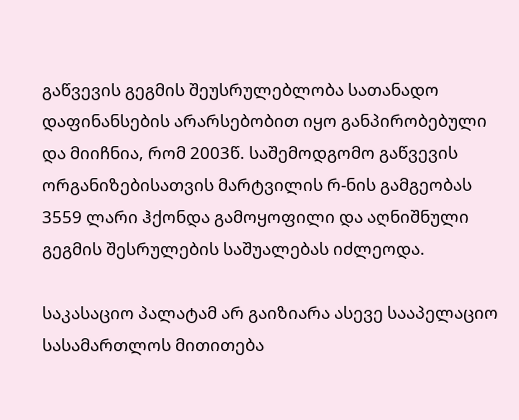გაწვევის გეგმის შეუსრულებლობა სათანადო დაფინანსების არარსებობით იყო განპირობებული და მიიჩნია, რომ 2003წ. საშემოდგომო გაწვევის ორგანიზებისათვის მარტვილის რ-ნის გამგეობას 3559 ლარი ჰქონდა გამოყოფილი და აღნიშნული გეგმის შესრულების საშუალებას იძლეოდა.

საკასაციო პალატამ არ გაიზიარა ასევე სააპელაციო სასამართლოს მითითება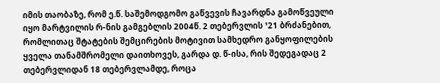იმის თაობაზე, რომ ე.წ. საშემოდგომო გაწვევის ჩავარდნა გამოწვეული იყო მარტვილის რ-ნის გამგებლის 2004წ. 2 თებერვლის ¹21 ბრძანებით, რომლითაც შტატების შემცირების მოტივით სამხედრო განყოფილების ყველა თანამშრომელი დაითხოვეს, გარდა დ. წ-ისა, რის შედეგადაც 2 თებერვლიდან 18 თებერვლამდე, როცა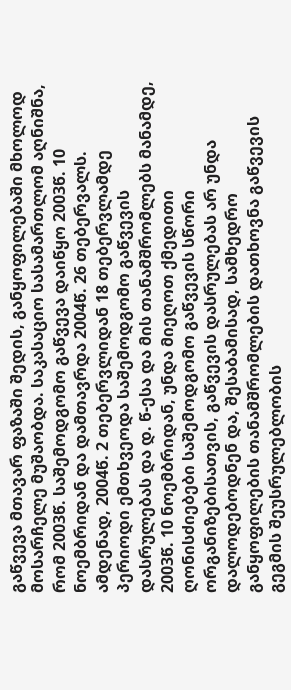გაწვევა მთავარ ფაზაში შედის, განყოფილებაში მხოლოდ მოსარჩელე მუშაობდა. საკასაციო სასამართლომ აღნიშნა, რომ 2003წ. საშემოდგომო გაწვევა დაიწყო 2003წ. 10 ნოემბრიდან და დამთავრდა 2004წ. 26 თებერვალს. ამდენად, 2004წ. 2 თებერვლიდან 18 თებერვლამდე პერიოდი ემთხვეოდა საშემოდგომო გაწვევის დასრულებას და დ. წ-ესა და მის თანამშრომლებს მანამდე, 2003წ. 10 ნოემბრიდან, უნდა მიეღოთ ქმედითი ღონისძიებები საშემოდგომო გაწვევის სწორი ორგანიზებისათვის, გაწვევის დასრულებას არ უნდა დალოდებოდნენ და, შესაბამისად, სამხედრო განყოფილების თანამშრომლების დათხოვნა გაწვევის გეგმის შეუსრულებლობის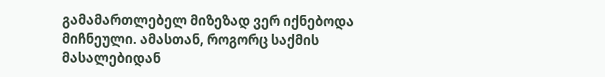გამამართლებელ მიზეზად ვერ იქნებოდა მიჩნეული. ამასთან, როგორც საქმის მასალებიდან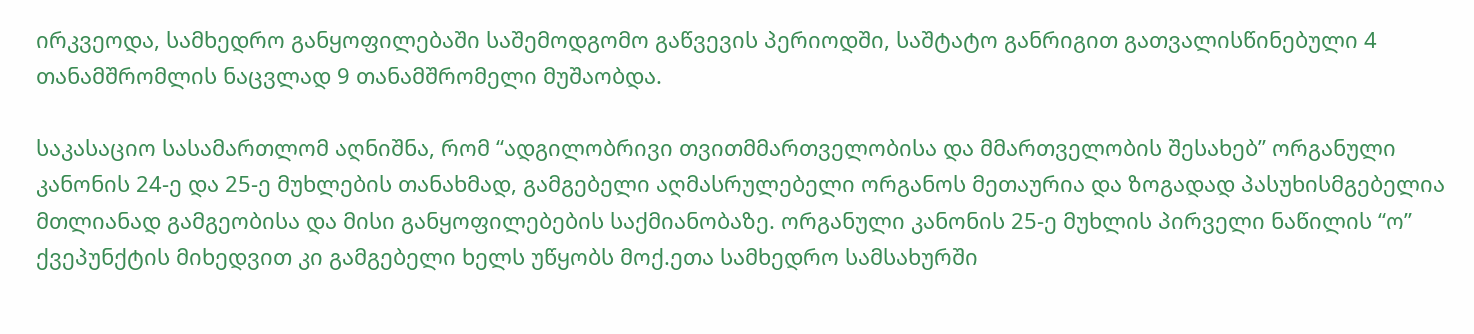ირკვეოდა, სამხედრო განყოფილებაში საშემოდგომო გაწვევის პერიოდში, საშტატო განრიგით გათვალისწინებული 4 თანამშრომლის ნაცვლად 9 თანამშრომელი მუშაობდა.

საკასაციო სასამართლომ აღნიშნა, რომ “ადგილობრივი თვითმმართველობისა და მმართველობის შესახებ” ორგანული კანონის 24-ე და 25-ე მუხლების თანახმად, გამგებელი აღმასრულებელი ორგანოს მეთაურია და ზოგადად პასუხისმგებელია მთლიანად გამგეობისა და მისი განყოფილებების საქმიანობაზე. ორგანული კანონის 25-ე მუხლის პირველი ნაწილის “ო” ქვეპუნქტის მიხედვით კი გამგებელი ხელს უწყობს მოქ.ეთა სამხედრო სამსახურში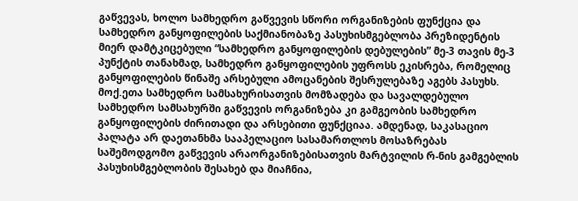გაწვევას, ხოლო სამხედრო გაწვევის სწორი ორგანიზების ფუნქცია და სამხედრო განყოფილების საქმიანობაზე პასუხისმგებლობა პრეზიდენტის მიერ დამტკიცებული “სამხედრო განყოფილების დებულების” მე-3 თავის მე-3 პუნქტის თანახმად, სამხედრო განყოფილების უფროსს ეკისრება, რომელიც განყოფილების წინაშე არსებული ამოცანების შესრულებაზე აგებს პასუხს. მოქ.ეთა სამხედრო სამსახურისათვის მომზადება და სავალდებულო სამხედრო სამსახურში გაწვევის ორგანიზება კი გამგეობის სამხედრო განყოფილების ძირითადი და არსებითი ფუნქციაა. ამდენად, საკასაციო პალატა არ დაეთანხმა სააპელაციო სასამართლოს მოსაზრებას საშემოდგომო გაწვევის არაორგანიზებისათვის მარტვილის რ-ნის გამგებლის პასუხისმგებლობის შესახებ და მიაჩნია,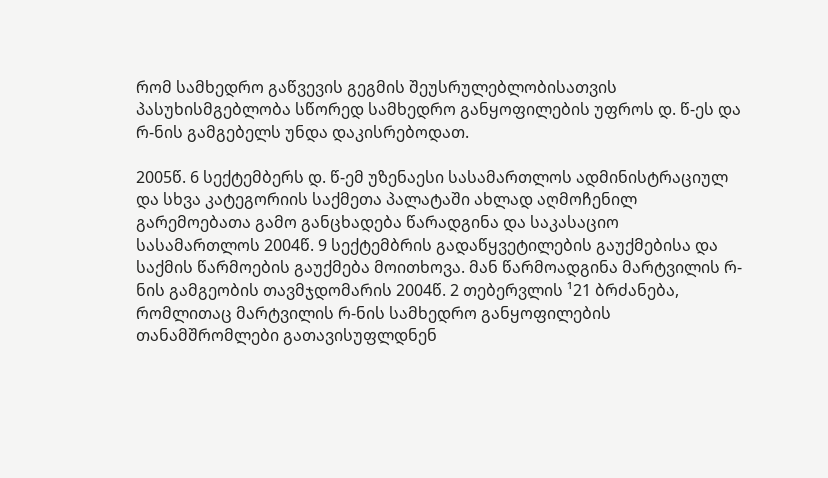რომ სამხედრო გაწვევის გეგმის შეუსრულებლობისათვის პასუხისმგებლობა სწორედ სამხედრო განყოფილების უფროს დ. წ-ეს და რ-ნის გამგებელს უნდა დაკისრებოდათ.

2005წ. 6 სექტემბერს დ. წ-ემ უზენაესი სასამართლოს ადმინისტრაციულ და სხვა კატეგორიის საქმეთა პალატაში ახლად აღმოჩენილ გარემოებათა გამო განცხადება წარადგინა და საკასაციო სასამართლოს 2004წ. 9 სექტემბრის გადაწყვეტილების გაუქმებისა და საქმის წარმოების გაუქმება მოითხოვა. მან წარმოადგინა მარტვილის რ-ნის გამგეობის თავმჯდომარის 2004წ. 2 თებერვლის ¹21 ბრძანება, რომლითაც მარტვილის რ-ნის სამხედრო განყოფილების თანამშრომლები გათავისუფლდნენ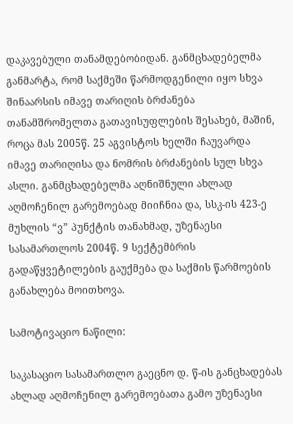დაკავებული თანამდებობიდან. განმცხადებელმა განმარტა, რომ საქმეში წარმოდგენილი იყო სხვა შინაარსის იმავე თარიღის ბრძანება თანამშრომელთა გათავისუფლების შესახებ, მაშინ, როცა მას 2005წ. 25 აგვისტოს ხელში ჩაუვარდა იმავე თარიღისა და ნომრის ბრძანების სულ სხვა ასლი. განმცხადებელმა აღნიშნული ახლად აღმოჩენილ გარემოებად მიიჩნია და, სსკ-ის 423-ე მუხლის “ვ” პუნქტის თანახმად, უზენაესი სასამართლოს 2004წ. 9 სექტემბრის გადაწყვეტილების გაუქმება და საქმის წარმოების განახლება მოითხოვა.

სამოტივაციო ნაწილი:

საკასაციო სასამართლო გაეცნო დ. წ-ის განცხადებას ახლად აღმოჩენილ გარემოებათა გამო უზენაესი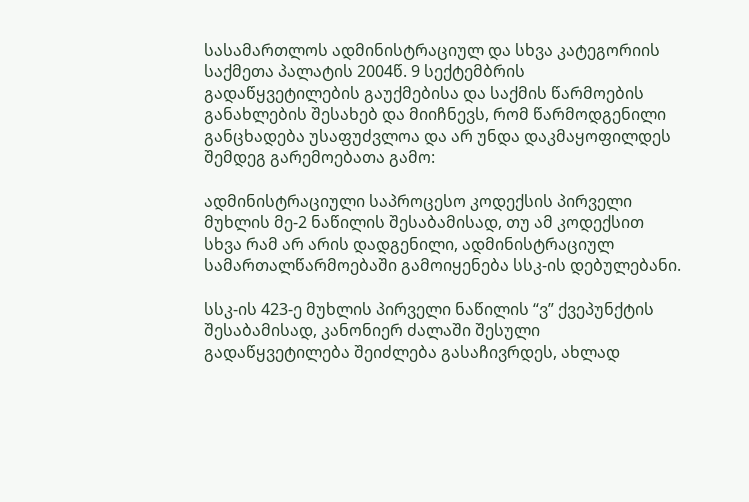სასამართლოს ადმინისტრაციულ და სხვა კატეგორიის საქმეთა პალატის 2004წ. 9 სექტემბრის გადაწყვეტილების გაუქმებისა და საქმის წარმოების განახლების შესახებ და მიიჩნევს, რომ წარმოდგენილი განცხადება უსაფუძვლოა და არ უნდა დაკმაყოფილდეს შემდეგ გარემოებათა გამო:

ადმინისტრაციული საპროცესო კოდექსის პირველი მუხლის მე-2 ნაწილის შესაბამისად, თუ ამ კოდექსით სხვა რამ არ არის დადგენილი, ადმინისტრაციულ სამართალწარმოებაში გამოიყენება სსკ-ის დებულებანი.

სსკ-ის 423-ე მუხლის პირველი ნაწილის “ვ” ქვეპუნქტის შესაბამისად, კანონიერ ძალაში შესული გადაწყვეტილება შეიძლება გასაჩივრდეს, ახლად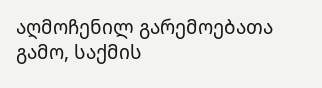აღმოჩენილ გარემოებათა გამო, საქმის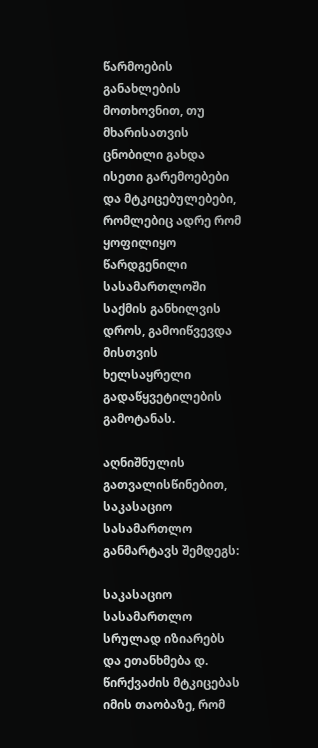წარმოების განახლების მოთხოვნით, თუ მხარისათვის ცნობილი გახდა ისეთი გარემოებები და მტკიცებულებები, რომლებიც ადრე რომ ყოფილიყო წარდგენილი სასამართლოში საქმის განხილვის დროს, გამოიწვევდა მისთვის ხელსაყრელი გადაწყვეტილების გამოტანას.

აღნიშნულის გათვალისწინებით, საკასაციო სასამართლო განმარტავს შემდეგს:

საკასაციო სასამართლო სრულად იზიარებს და ეთანხმება დ. წირქვაძის მტკიცებას იმის თაობაზე, რომ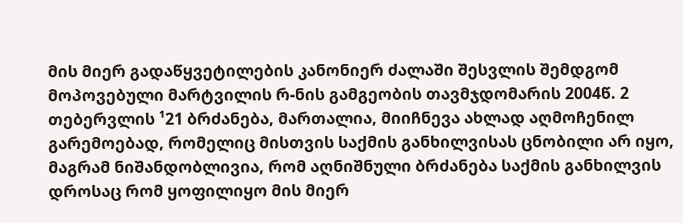მის მიერ გადაწყვეტილების კანონიერ ძალაში შესვლის შემდგომ მოპოვებული მარტვილის რ-ნის გამგეობის თავმჯდომარის 2004წ. 2 თებერვლის ¹21 ბრძანება, მართალია, მიიჩნევა ახლად აღმოჩენილ გარემოებად, რომელიც მისთვის საქმის განხილვისას ცნობილი არ იყო, მაგრამ ნიშანდობლივია, რომ აღნიშნული ბრძანება საქმის განხილვის დროსაც რომ ყოფილიყო მის მიერ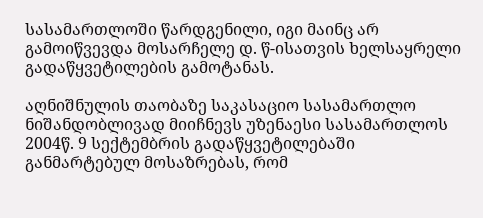სასამართლოში წარდგენილი, იგი მაინც არ გამოიწვევდა მოსარჩელე დ. წ-ისათვის ხელსაყრელი გადაწყვეტილების გამოტანას.

აღნიშნულის თაობაზე საკასაციო სასამართლო ნიშანდობლივად მიიჩნევს უზენაესი სასამართლოს 2004წ. 9 სექტემბრის გადაწყვეტილებაში განმარტებულ მოსაზრებას, რომ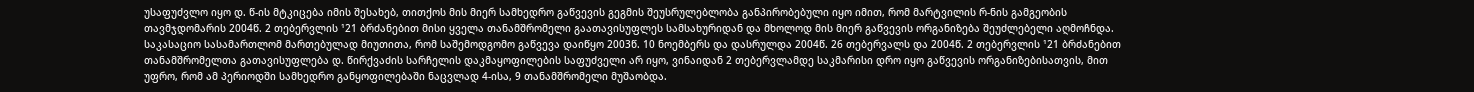უსაფუძვლო იყო დ. წ-ის მტკიცება იმის შესახებ, თითქოს მის მიერ სამხედრო გაწვევის გეგმის შეუსრულებლობა განპირობებული იყო იმით, რომ მარტვილის რ-ნის გამგეობის თავმჯდომარის 2004წ. 2 თებერვლის ¹21 ბრძანებით მისი ყველა თანამშრომელი გაათავისუფლეს სამსახურიდან და მხოლოდ მის მიერ გაწვევის ორგანიზება შეუძლებელი აღმოჩნდა. საკასაციო სასამართლომ მართებულად მიუთითა, რომ საშემოდგომო გაწვევა დაიწყო 2003წ. 10 ნოემბერს და დასრულდა 2004წ. 26 თებერვალს და 2004წ. 2 თებერვლის ¹21 ბრძანებით თანამშრომელთა გათავისუფლება დ. წირქვაძის სარჩელის დაკმაყოფილების საფუძველი არ იყო, ვინაიდან 2 თებერვლამდე საკმარისი დრო იყო გაწვევის ორგანიზებისათვის, მით უფრო, რომ ამ პერიოდში სამხედრო განყოფილებაში ნაცვლად 4-ისა, 9 თანამშრომელი მუშაობდა.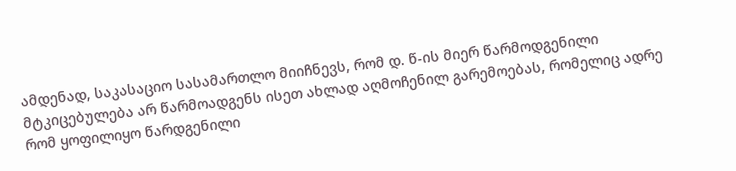ამდენად, საკასაციო სასამართლო მიიჩნევს, რომ დ. წ-ის მიერ წარმოდგენილი მტკიცებულება არ წარმოადგენს ისეთ ახლად აღმოჩენილ გარემოებას, რომელიც ადრე რომ ყოფილიყო წარდგენილი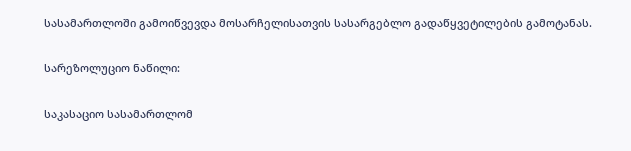სასამართლოში გამოიწვევდა მოსარჩელისათვის სასარგებლო გადაწყვეტილების გამოტანას.

სარეზოლუციო ნაწილი:

საკასაციო სასამართლომ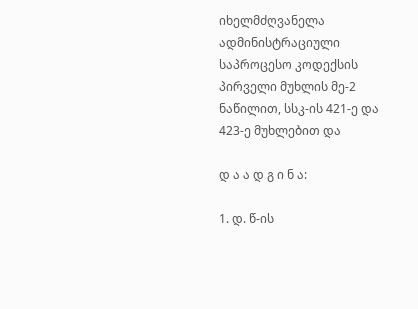იხელმძღვანელა ადმინისტრაციული საპროცესო კოდექსის პირველი მუხლის მე-2 ნაწილით, სსკ-ის 421-ე და 423-ე მუხლებით და

დ ა ა დ გ ი ნ ა:

1. დ. წ-ის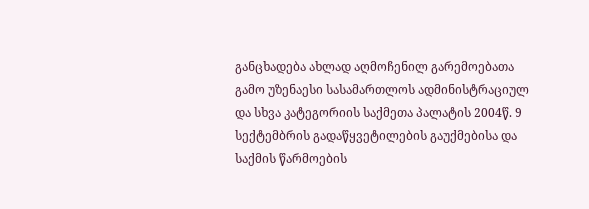განცხადება ახლად აღმოჩენილ გარემოებათა გამო უზენაესი სასამართლოს ადმინისტრაციულ და სხვა კატეგორიის საქმეთა პალატის 2004წ. 9 სექტემბრის გადაწყვეტილების გაუქმებისა და საქმის წარმოების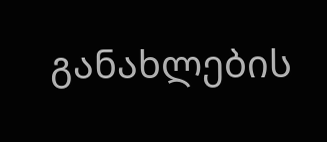განახლების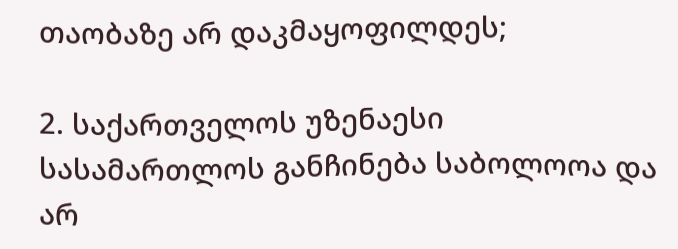თაობაზე არ დაკმაყოფილდეს;

2. საქართველოს უზენაესი სასამართლოს განჩინება საბოლოოა და არ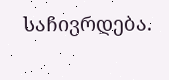საჩივრდება.